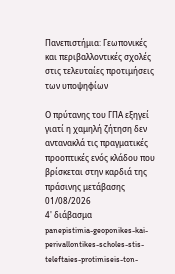Πανεπιστήμια: Γεωπονικές και περιβαλλοντικές σχολές στις τελευταίες προτιμήσεις των υποψηφίων

Ο πρύτανης του ΓΠΑ εξηγεί γιατί η χαμηλή ζήτηση δεν αντανακλά τις πραγματικές προοπτικές ενός κλάδου που βρίσκεται στην καρδιά της πράσινης μετάβασης
01/08/2026
4' διάβασμα
panepistimia-geoponikes-kai-perivallontikes-scholes-stis-teleftaies-protimiseis-ton-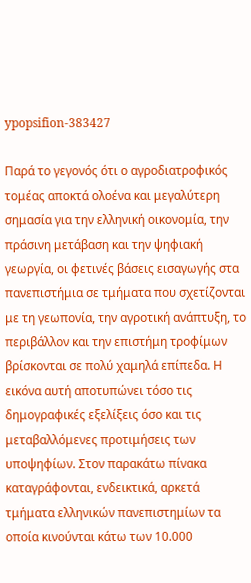ypopsifion-383427

Παρά το γεγονός ότι ο αγροδιατροφικός τομέας αποκτά ολοένα και μεγαλύτερη σημασία για την ελληνική οικονομία, την πράσινη μετάβαση και την ψηφιακή γεωργία, οι φετινές βάσεις εισαγωγής στα πανεπιστήμια σε τμήματα που σχετίζονται με τη γεωπονία, την αγροτική ανάπτυξη, το περιβάλλον και την επιστήμη τροφίμων βρίσκονται σε πολύ χαμηλά επίπεδα. Η εικόνα αυτή αποτυπώνει τόσο τις δημογραφικές εξελίξεις όσο και τις μεταβαλλόμενες προτιμήσεις των υποψηφίων. Στον παρακάτω πίνακα καταγράφονται, ενδεικτικά, αρκετά τμήματα ελληνικών πανεπιστημίων τα οποία κινούνται κάτω των 10.000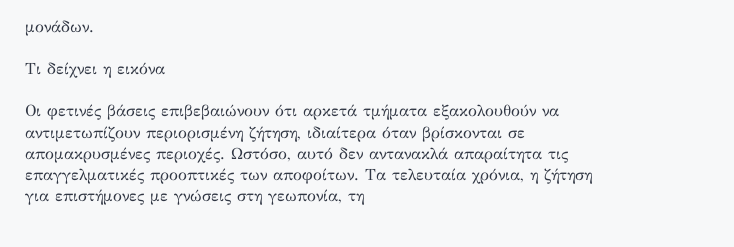μονάδων.

Τι δείχνει η εικόνα

Οι φετινές βάσεις επιβεβαιώνουν ότι αρκετά τμήματα εξακολουθούν να αντιμετωπίζουν περιορισμένη ζήτηση, ιδιαίτερα όταν βρίσκονται σε απομακρυσμένες περιοχές. Ωστόσο, αυτό δεν αντανακλά απαραίτητα τις επαγγελματικές προοπτικές των αποφοίτων. Τα τελευταία χρόνια, η ζήτηση για επιστήμονες με γνώσεις στη γεωπονία, τη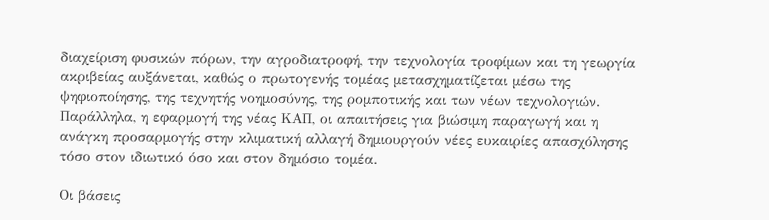διαχείριση φυσικών πόρων, την αγροδιατροφή, την τεχνολογία τροφίμων και τη γεωργία ακριβείας αυξάνεται, καθώς ο πρωτογενής τομέας μετασχηματίζεται μέσω της ψηφιοποίησης, της τεχνητής νοημοσύνης, της ρομποτικής και των νέων τεχνολογιών. Παράλληλα, η εφαρμογή της νέας ΚΑΠ, οι απαιτήσεις για βιώσιμη παραγωγή και η ανάγκη προσαρμογής στην κλιματική αλλαγή δημιουργούν νέες ευκαιρίες απασχόλησης τόσο στον ιδιωτικό όσο και στον δημόσιο τομέα.

Οι βάσεις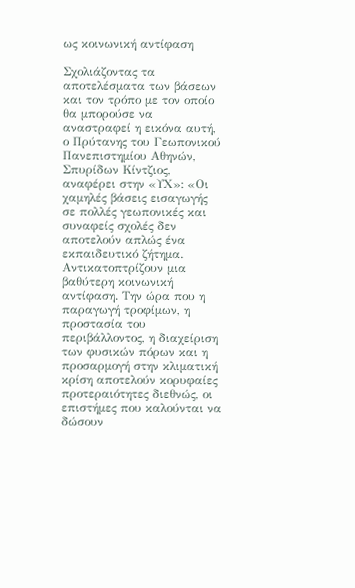ως κοινωνική αντίφαση

Σχολιάζοντας τα αποτελέσματα των βάσεων και τον τρόπο με τον οποίο θα μπορούσε να αναστραφεί η εικόνα αυτή, ο Πρύτανης του Γεωπονικού Πανεπιστημίου Αθηνών, Σπυρίδων Κίντζιος, αναφέρει στην «ΥΧ»: «Οι χαμηλές βάσεις εισαγωγής σε πολλές γεωπονικές και συναφείς σχολές δεν αποτελούν απλώς ένα εκπαιδευτικό ζήτημα. Αντικατοπτρίζουν μια βαθύτερη κοινωνική αντίφαση. Την ώρα που η παραγωγή τροφίμων, η προστασία του περιβάλλοντος, η διαχείριση των φυσικών πόρων και η προσαρμογή στην κλιματική κρίση αποτελούν κορυφαίες προτεραιότητες διεθνώς, οι επιστήμες που καλούνται να δώσουν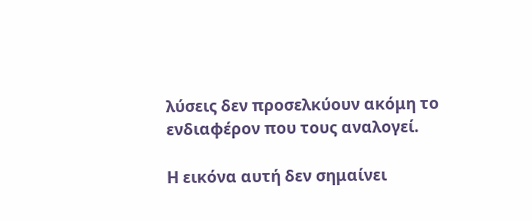λύσεις δεν προσελκύουν ακόμη το ενδιαφέρον που τους αναλογεί.

Η εικόνα αυτή δεν σημαίνει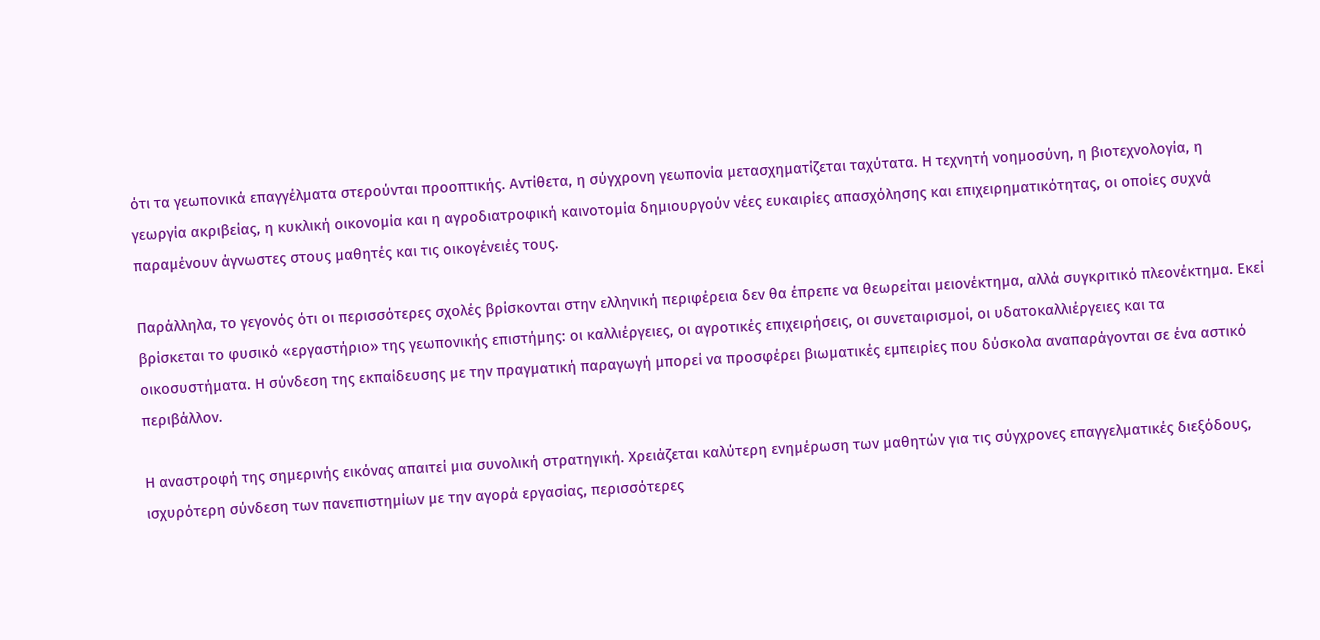ότι τα γεωπονικά επαγγέλματα στερούνται προοπτικής. Αντίθετα, η σύγχρονη γεωπονία μετασχηματίζεται ταχύτατα. Η τεχνητή νοημοσύνη, η βιοτεχνολογία, η γεωργία ακριβείας, η κυκλική οικονομία και η αγροδιατροφική καινοτομία δημιουργούν νέες ευκαιρίες απασχόλησης και επιχειρηματικότητας, οι οποίες συχνά παραμένουν άγνωστες στους μαθητές και τις οικογένειές τους.

Παράλληλα, το γεγονός ότι οι περισσότερες σχολές βρίσκονται στην ελληνική περιφέρεια δεν θα έπρεπε να θεωρείται μειονέκτημα, αλλά συγκριτικό πλεονέκτημα. Εκεί βρίσκεται το φυσικό «εργαστήριο» της γεωπονικής επιστήμης: οι καλλιέργειες, οι αγροτικές επιχειρήσεις, οι συνεταιρισμοί, οι υδατοκαλλιέργειες και τα οικοσυστήματα. Η σύνδεση της εκπαίδευσης με την πραγματική παραγωγή μπορεί να προσφέρει βιωματικές εμπειρίες που δύσκολα αναπαράγονται σε ένα αστικό περιβάλλον.

Η αναστροφή της σημερινής εικόνας απαιτεί μια συνολική στρατηγική. Χρειάζεται καλύτερη ενημέρωση των μαθητών για τις σύγχρονες επαγγελματικές διεξόδους, ισχυρότερη σύνδεση των πανεπιστημίων με την αγορά εργασίας, περισσότερες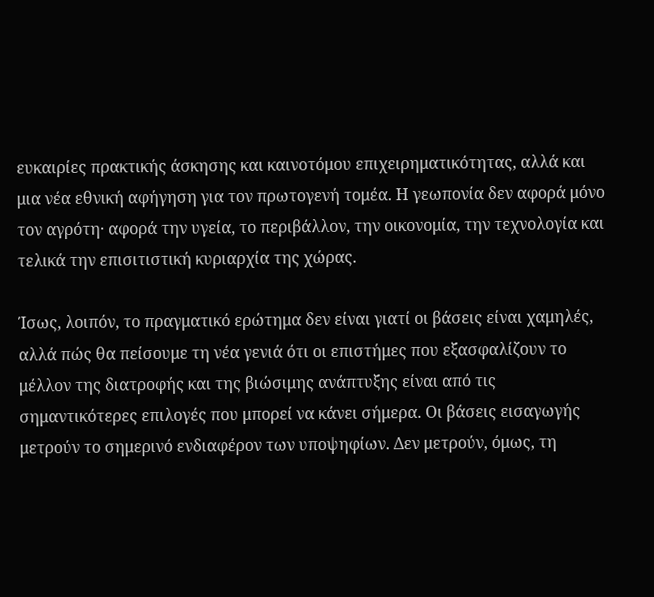ευκαιρίες πρακτικής άσκησης και καινοτόμου επιχειρηματικότητας, αλλά και μια νέα εθνική αφήγηση για τον πρωτογενή τομέα. Η γεωπονία δεν αφορά μόνο τον αγρότη· αφορά την υγεία, το περιβάλλον, την οικονομία, την τεχνολογία και τελικά την επισιτιστική κυριαρχία της χώρας.

Ίσως, λοιπόν, το πραγματικό ερώτημα δεν είναι γιατί οι βάσεις είναι χαμηλές, αλλά πώς θα πείσουμε τη νέα γενιά ότι οι επιστήμες που εξασφαλίζουν το μέλλον της διατροφής και της βιώσιμης ανάπτυξης είναι από τις σημαντικότερες επιλογές που μπορεί να κάνει σήμερα. Οι βάσεις εισαγωγής μετρούν το σημερινό ενδιαφέρον των υποψηφίων. Δεν μετρούν, όμως, τη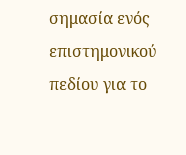σημασία ενός επιστημονικού πεδίου για το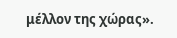μέλλον της χώρας».